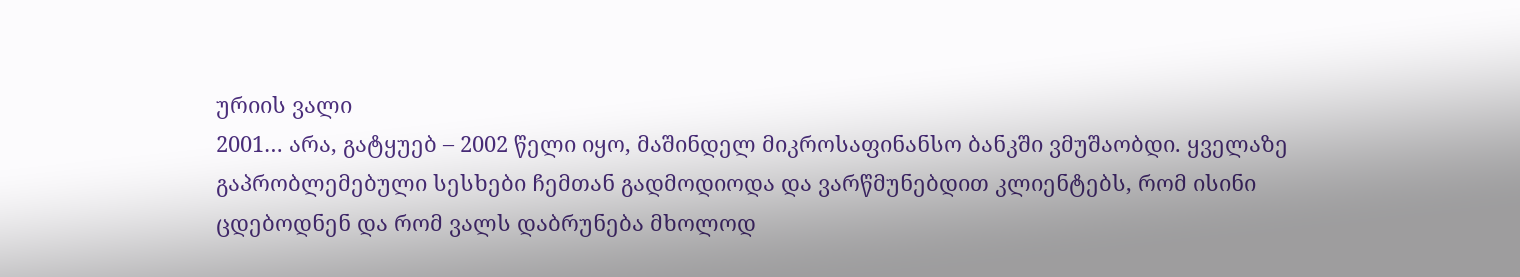ურიის ვალი
2001… არა, გატყუებ – 2002 წელი იყო, მაშინდელ მიკროსაფინანსო ბანკში ვმუშაობდი. ყველაზე გაპრობლემებული სესხები ჩემთან გადმოდიოდა და ვარწმუნებდით კლიენტებს, რომ ისინი ცდებოდნენ და რომ ვალს დაბრუნება მხოლოდ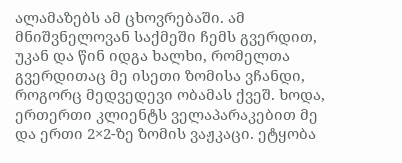ალამაზებს ამ ცხოვრებაში. ამ მნიშვნელოვან საქმეში ჩემს გვერდით, უკან და წინ იდგა ხალხი, რომელთა გვერდითაც მე ისეთი ზომისა ვჩანდი, როგორც მედვედევი ობამას ქვეშ. ხოდა, ერთერთი კლიენტს ველაპარაკებით მე და ერთი 2×2-ზე ზომის ვაჟკაცი. ეტყობა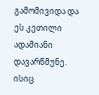გამომივიდა და ეს კეთილი ადამიანი დავარწმუნე. ისიც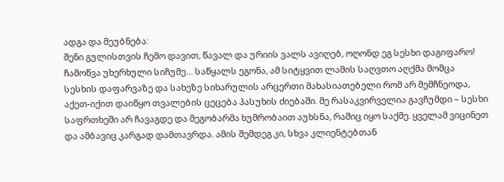ადგა და მეუბნება:
შენი გულისთვის ჩემო დავით, წავალ და ურიის ვალს ავიღებ, ოღონდ ეგ სესხი დაგიფარო!
ჩამოწვა უხერხული სიჩუმე… საწყალს ეგონა, ამ სიტყვით ლამის საღვთო აღქმა მომცა სესხის დაფარვაზე და სახეზე სიხარულის არცერთი მახასიათებელი რომ არ მემჩნეოდა, აქეთ-იქით დაიწყო თვალების ცეცება პასუხის ძიებაში. მე რასაკვირველია გავჩუმდი – სესხი საფრთხეში არ ჩავაგდე და მეგობარმა ხუმრობაით აუხსნა, რაშიც იყო საქმე. ყველამ ვიცინეთ და ამბავიც კარგად დამთავრდა. ამის შემდეგ კი, სხვა კლიენტებთან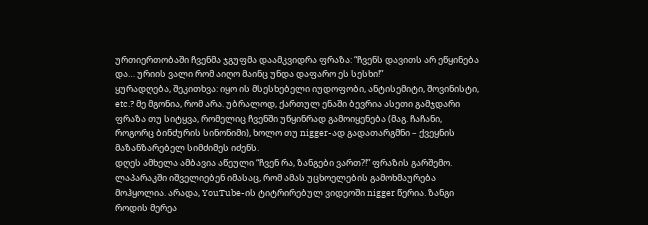ურთიერთობაში ჩვენმა ჯგუფმა დაამკვიდრა ფრაზა: “ჩვენს დავითს არ ეწყინება და… ურიის ვალი რომ აიღო მაინც უნდა დაფარო ეს სესხი!”
ყურადღება, შეკითხვა: იყო ის მსესხებელი იუდოფობი, ანტისემიტი, შოვინისტი, etc.? მე მგონია, რომ არა. უბრალოდ, ქართულ ენაში ბევრია ასეთი გამჯდარი ფრაზა თუ სიტყვა, რომელიც ჩვენში უწყინრად გამოიყენება (მაგ. ჩაჩანი, როგორც ბინძურის სინონიმი), ხოლო თუ nigger-ად გადათარგმნი – ქვეყნის მაზანზარებელ სიმძიმეს იძენს.
დღეს ამხელა ამბავია აწეული “ჩვენ რა, ზანგები ვართ?!” ფრაზის გარშემო. ლაპარაკში იშველიებენ იმასაც, რომ ამას უცხოელების გამოხმაურება მოჰყოლია. არადა, YouTube-ის ტიტრირებულ ვიდეოში nigger წერია. ზანგი როდის მერეა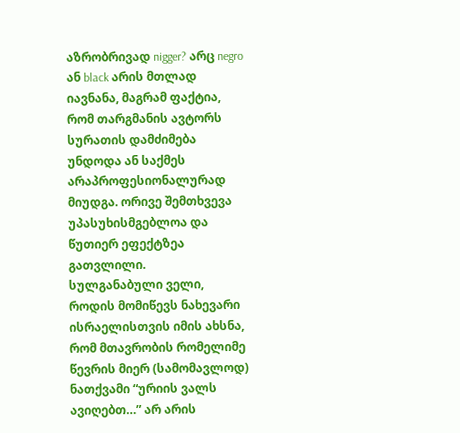აზრობრივად nigger? არც negro ან black არის მთლად იავნანა, მაგრამ ფაქტია, რომ თარგმანის ავტორს სურათის დამძიმება უნდოდა ან საქმეს არაპროფესიონალურად მიუდგა. ორივე შემთხვევა უპასუხისმგებლოა და წუთიერ ეფექტზეა გათვლილი.
სულგანაბული ველი, როდის მომიწევს ნახევარი ისრაელისთვის იმის ახსნა, რომ მთავრობის რომელიმე წევრის მიერ (სამომავლოდ) ნათქვამი “ურიის ვალს ავიღებთ…” არ არის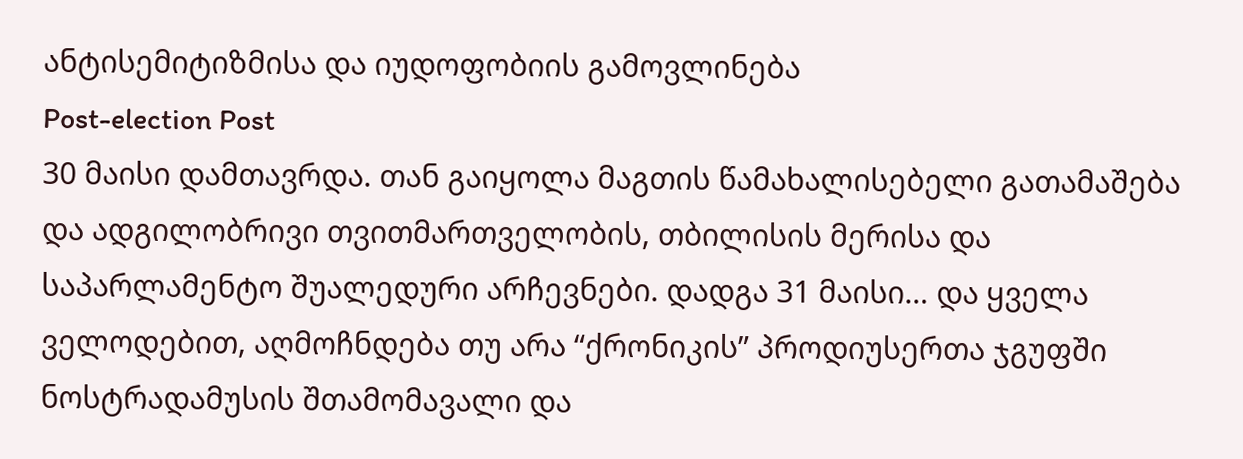ანტისემიტიზმისა და იუდოფობიის გამოვლინება
Post-election Post
30 მაისი დამთავრდა. თან გაიყოლა მაგთის წამახალისებელი გათამაშება და ადგილობრივი თვითმართველობის, თბილისის მერისა და საპარლამენტო შუალედური არჩევნები. დადგა 31 მაისი… და ყველა ველოდებით, აღმოჩნდება თუ არა “ქრონიკის” პროდიუსერთა ჯგუფში ნოსტრადამუსის შთამომავალი და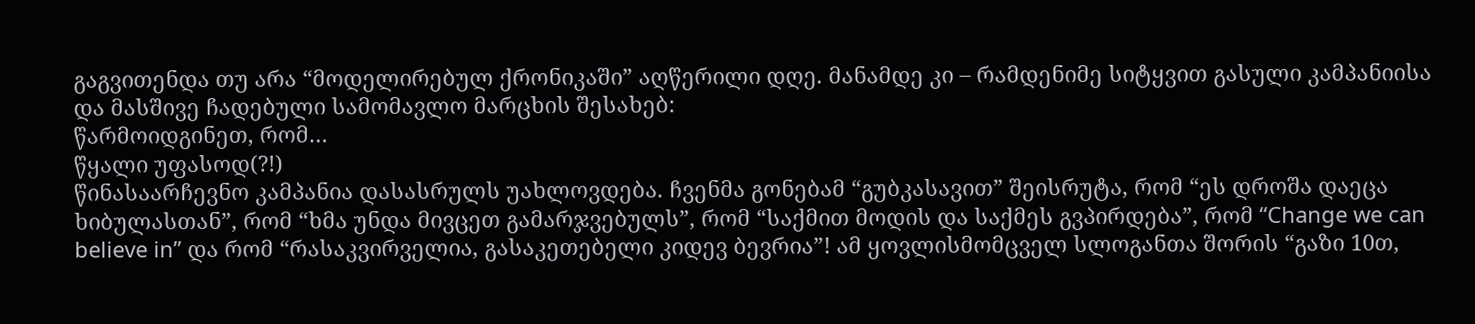გაგვითენდა თუ არა “მოდელირებულ ქრონიკაში” აღწერილი დღე. მანამდე კი – რამდენიმე სიტყვით გასული კამპანიისა და მასშივე ჩადებული სამომავლო მარცხის შესახებ:
წარმოიდგინეთ, რომ…
წყალი უფასოდ(?!)
წინასაარჩევნო კამპანია დასასრულს უახლოვდება. ჩვენმა გონებამ “გუბკასავით” შეისრუტა, რომ “ეს დროშა დაეცა ხიბულასთან”, რომ “ხმა უნდა მივცეთ გამარჯვებულს”, რომ “საქმით მოდის და საქმეს გვპირდება”, რომ “Change we can believe in” და რომ “რასაკვირველია, გასაკეთებელი კიდევ ბევრია”! ამ ყოვლისმომცველ სლოგანთა შორის “გაზი 10თ,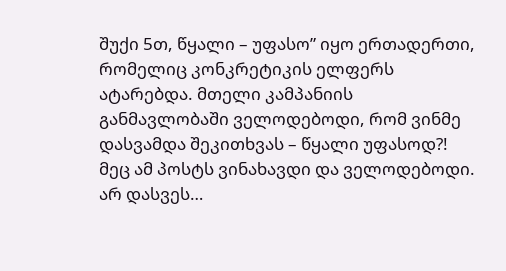შუქი 5თ, წყალი – უფასო” იყო ერთადერთი, რომელიც კონკრეტიკის ელფერს ატარებდა. მთელი კამპანიის განმავლობაში ველოდებოდი, რომ ვინმე დასვამდა შეკითხვას – წყალი უფასოდ?! მეც ამ პოსტს ვინახავდი და ველოდებოდი. არ დასვეს…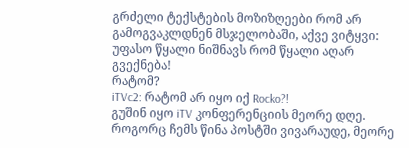გრძელი ტექსტების მოზიზღეები რომ არ გამოგვაკლდნენ მსჯელობაში, აქვე ვიტყვი:
უფასო წყალი ნიშნავს რომ წყალი აღარ გვექნება!
რატომ?
iTVc2: რატომ არ იყო იქ Rocko?!
გუშინ იყო iTV კონფერენციის მეორე დღე. როგორც ჩემს წინა პოსტში ვივარაუდე, მეორე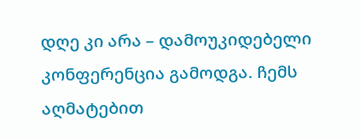დღე კი არა – დამოუკიდებელი კონფერენცია გამოდგა. ჩემს აღმატებით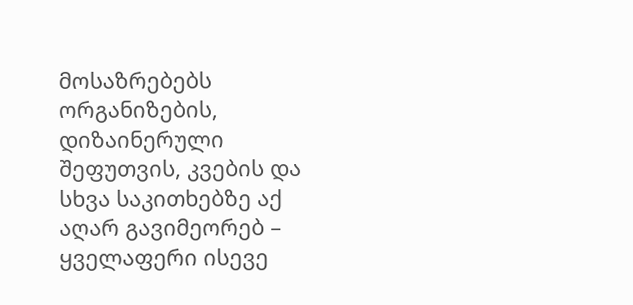მოსაზრებებს ორგანიზების, დიზაინერული შეფუთვის, კვების და სხვა საკითხებზე აქ აღარ გავიმეორებ – ყველაფერი ისევე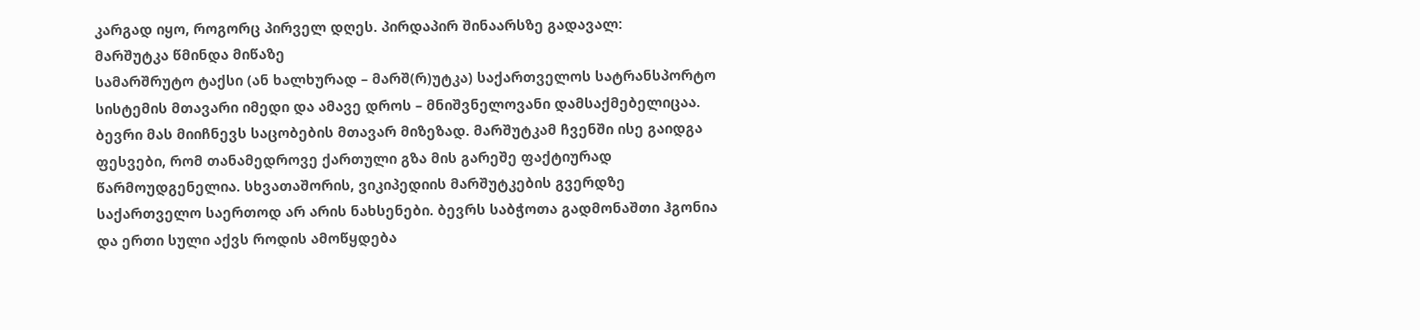კარგად იყო, როგორც პირველ დღეს. პირდაპირ შინაარსზე გადავალ:
მარშუტკა წმინდა მიწაზე
სამარშრუტო ტაქსი (ან ხალხურად – მარშ(რ)უტკა) საქართველოს სატრანსპორტო სისტემის მთავარი იმედი და ამავე დროს – მნიშვნელოვანი დამსაქმებელიცაა. ბევრი მას მიიჩნევს საცობების მთავარ მიზეზად. მარშუტკამ ჩვენში ისე გაიდგა ფესვები, რომ თანამედროვე ქართული გზა მის გარეშე ფაქტიურად წარმოუდგენელია. სხვათაშორის, ვიკიპედიის მარშუტკების გვერდზე საქართველო საერთოდ არ არის ნახსენები. ბევრს საბჭოთა გადმონაშთი ჰგონია და ერთი სული აქვს როდის ამოწყდება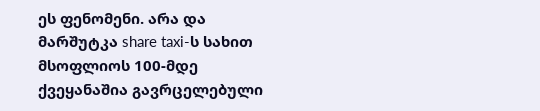ეს ფენომენი. არა და მარშუტკა share taxi-ს სახით მსოფლიოს 100-მდე ქვეყანაშია გავრცელებული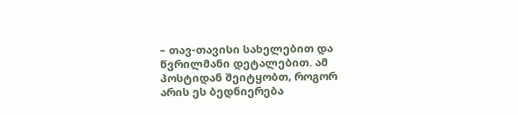– თავ-თავისი სახელებით და წვრილმანი დეტალებით. ამ პოსტიდან შეიტყობთ, როგორ არის ეს ბედნიერება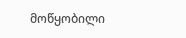მოწყობილი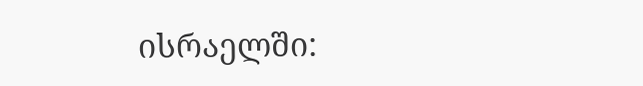ისრაელში: